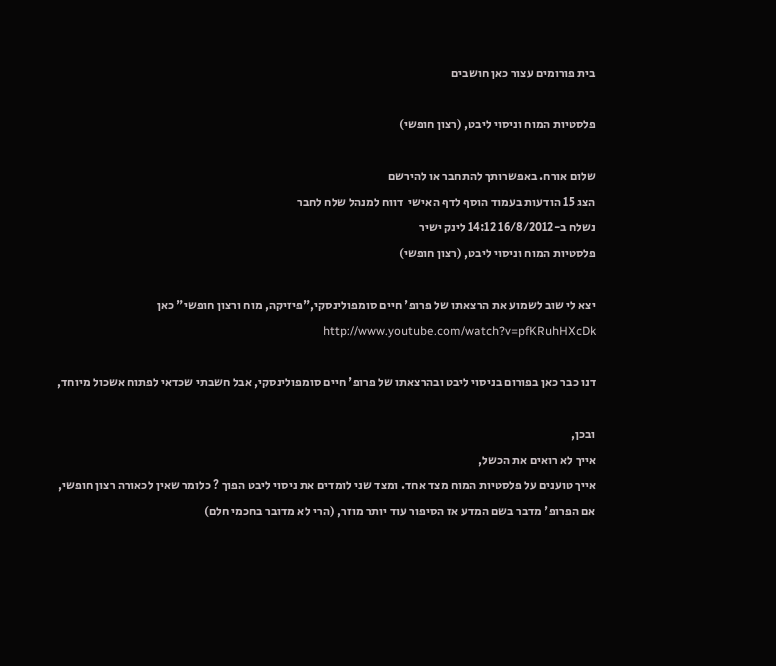בית פורומים עצור כאן חושבים

פלסטיות המוח וניסוי ליבט, (רצון חופשי)

שלום אורח. באפשרותך להתחבר או להירשם
הצג 15 הודעות בעמוד הוסף לדף האישי  דווח למנהל שלח לחבר
נשלח ב-16/8/2012 14:12 לינק ישיר
פלסטיות המוח וניסוי ליבט, (רצון חופשי)

יצא לי שוב לשמוע את הרצאתו של פרופ' חיים סומפולינסקי,"פיזיקה, מוח ורצון חופשי" כאן http://www.youtube.com/watch?v=pfKRuhHXcDk

דנו כבר כאן בפורום בניסוי ליבט ובהרצאתו של פרופ' חיים סומפולינסקי, אבל חשבתי שכדאי לפתוח אשכול מיוחד,

ובכן,
אייך לא רואים את הכשל,
אייך טוענים על פלסטיות המוח מצד אחד. ומצד שני לומדים את ניסוי ליבט הפוך ? כלומר שאין לכאורה רצון חופשי,
אם הפרופ' מדבר בשם המדע אז הסיפור עוד יותר מוזר, (הרי לא מדובר בחכמי חלם)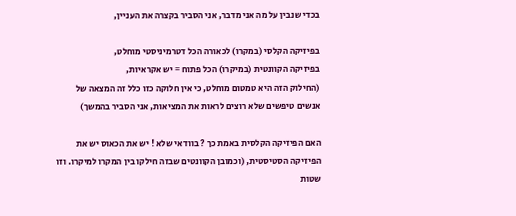בכדי שנבין על מה אני מדבר, אני הסביר בקצרה את העניין,

בפיזיקה הקלסי (במקרו) לכאורה הכל דטרמיניסטי מוחלט,
בפיזיקה הקוונטית (במיקרו) הכל פתוח = יש אקראיות,
(החילוק הזה היא טמטום מוחלט, כי אין חלוקה כזו כלל זה המצאה של אנשים טיפשים שלא רוצים לראות את המציאות, אני הסביר בהמשך)

האם הפיזיקה הקלסית באמת כך ? בוודאי שלא ! יש את הכאוס יש את הפיזיקה הסטיסטית, (וכמובן הקוונטים שבזה חילקו בין המקרו למיקרו. וזו שטות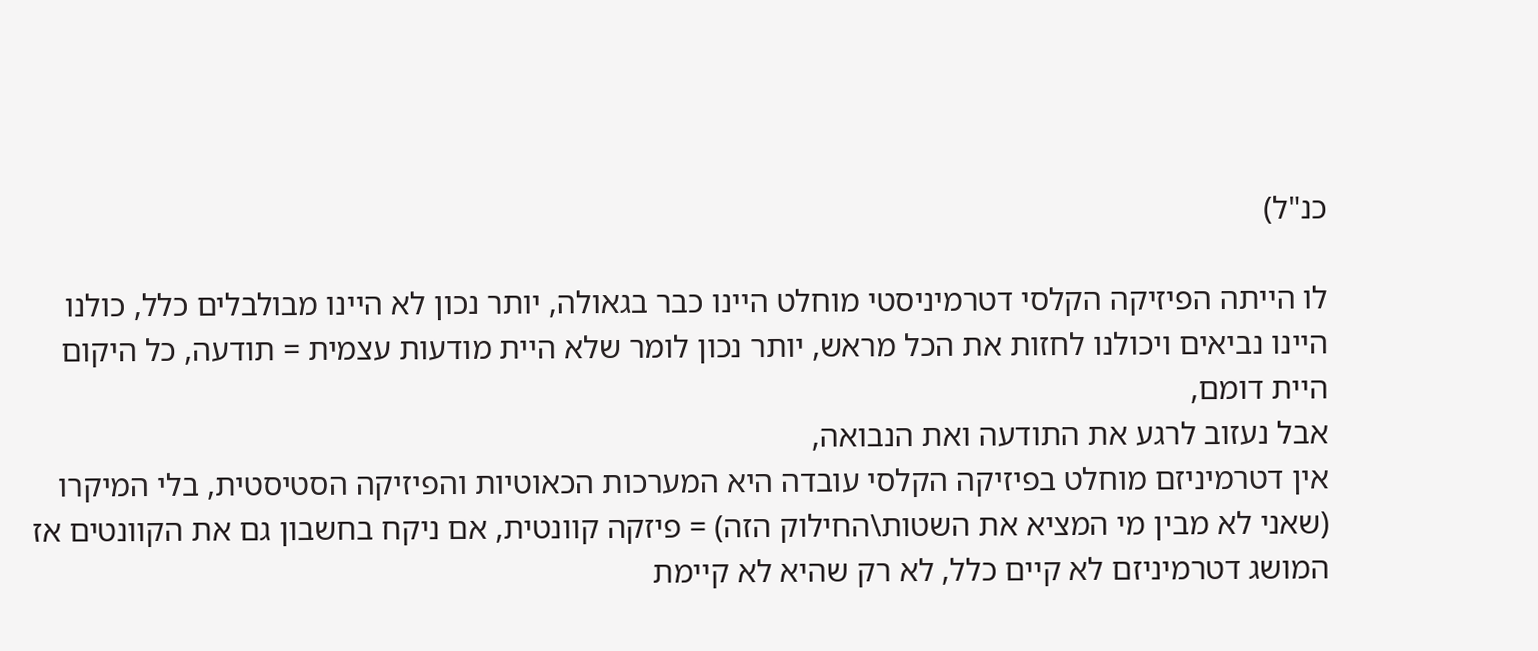כנ"ל)

לו הייתה הפיזיקה הקלסי דטרמיניסטי מוחלט היינו כבר בגאולה, יותר נכון לא היינו מבולבלים כלל, כולנו היינו נביאים ויכולנו לחזות את הכל מראש, יותר נכון לומר שלא היית מודעות עצמית = תודעה, כל היקום היית דומם,
אבל נעזוב לרגע את התודעה ואת הנבואה,
אין דטרמיניזם מוחלט בפיזיקה הקלסי עובדה היא המערכות הכאוטיות והפיזיקה הסטיסטית, בלי המיקרו (שאני לא מבין מי המציא את השטות\החילוק הזה) = פיזקה קוונטית, אם ניקח בחשבון גם את הקוונטים אז המושג דטרמיניזם לא קיים כלל, לא רק שהיא לא קיימת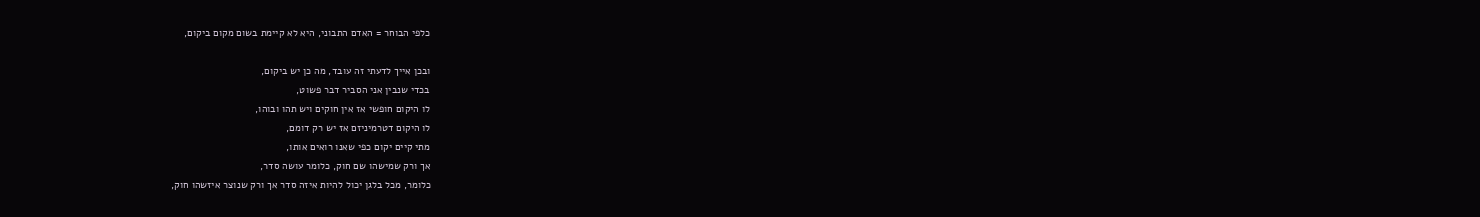כלפי הבוחר = האדם התבוני, היא לא קיימת בשום מקום ביקום,

ובכן אייך לדעתי זה עובד, מה כן יש ביקום,
בכדי שנבין אני הסביר דבר פשוט,
לו היקום חופשי אז אין חוקים ויש תהו ובוהו,
לו היקום דטרמיניזם אז יש רק דומם,
מתי קיים יקום כפי שאנו רואים אותו,
אך ורק שמישהו שם חוק, כלומר עושה סדר,
כלומר, מכל בלגן יכול להיות איזה סדר אך ורק שנוצר איזשהו חוק,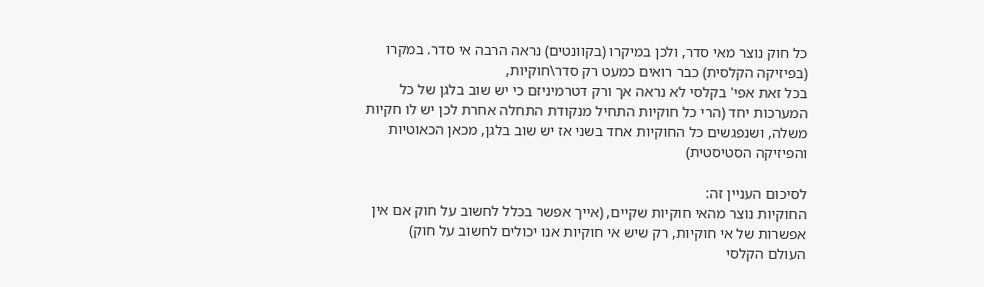כל חוק נוצר מאי סדר, ולכן במיקרו (בקוונטים) נראה הרבה אי סדר. במקרו (בפיזיקה הקלסית) כבר רואים כמעט רק סדר\חוקיות,
בכל זאת אפי' בקלסי לא נראה אך ורק דטרמיניזם כי יש שוב בלגן של כל המערכות יחד (הרי כל חוקיות התחיל מנקודת התחלה אחרת לכן יש לו חקיות משלה, ושנפגשים כל החוקיות אחד בשני אז יש שוב בלגן, מכאן הכאוטיות והפיזיקה הסטיסטית)

לסיכום העניין זה:
החוקיות נוצר מהאי חוקיות שקיים, (אייך אפשר בכלל לחשוב על חוק אם אין אפשרות של אי חוקיות, רק שיש אי חוקיות אנו יכולים לחשוב על חוק)
העולם הקלסי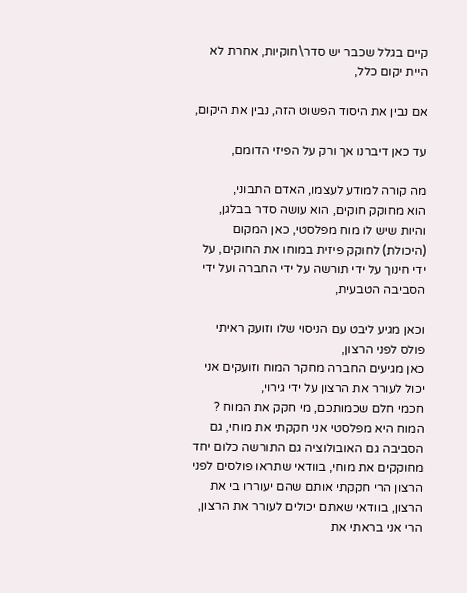קיים בגלל שכבר יש סדר\חוקיות, אחרת לא היית יקום כלל,

אם נבין את היסוד הפשוט הזה, נבין את היקום,

עד כאן דיברנו אך ורק על הפיזי הדומם,

מה קורה למודע לעצמו, האדם התבוני,
הוא מחוקק חוקים, הוא עושה סדר בבלגן,
והיות שיש לו מוח מפלסטי, כאן המקום (היכולת) לחוקק פיזית במוחו את החוקים, על ידי חינוך על ידי תורשה על ידי החברה ועל ידי הסביבה הטבעית,

וכאן מגיע ליבט עם הניסוי שלו וזועק ראיתי פולס לפני הרצון,
כאן מגיעים החברה מחקר המוח וזועקים אני יכול לעורר את הרצון על ידי גירוי,
חכמי חלם שכמותכם, מי חקק את המוח ? המוח היא מפלסטי אני חקקתי את מוחי, גם הסביבה גם האובולוציה גם התורשה כלום יחד מחוקקים את מוחי, בוודאי שתראו פולסים לפני הרצון הרי חקקתי אותם שהם יעוררו בי את הרצון, בוודאי שאתם יכולים לעורר את הרצון, הרי אני בראתי את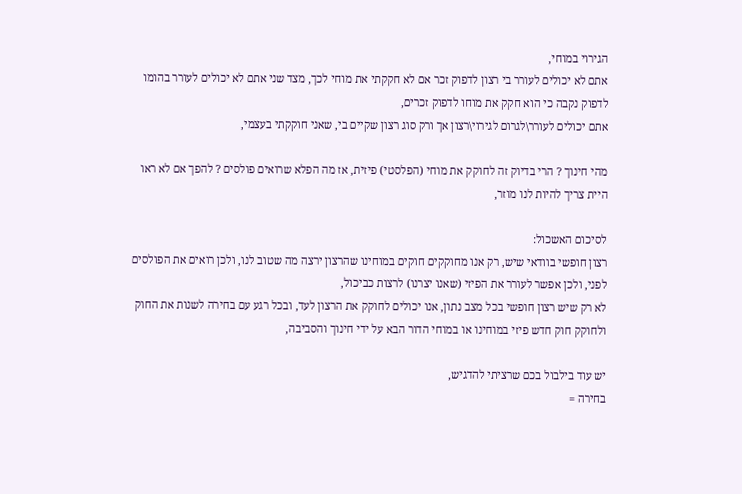הגירוי במוחי,
אתם לא יכולים לעורר בי רצון לדפוק זכר אם לא חקקתי את מוחי לכך, מצד שני אתם לא יכולים לעורר בהומו לדפוק נקבה כי הוא חקק את מוחו לדפוק זכרים,
אתם יכולים לעורר\לגרום לגירוי\רצון אך ורק סוג רצון שקיים בי, שאני חוקקתי בעצמי,

מהי חינוך ? הרי בדיוק זה לחוקק את מוחי (הפלסטי) פיזית, אז מה הפלא שרואים פולסים ? להפך אם לא ראו היית צריך להיות לנו מוזר,

לסיכום האשכול:
רצון חופשי בוודאי שיש, רק אנו מחוקקים חוקים במוחינו שהרצון ירצה מה שטוב לנו, ולכן רואים את הפולסים לפני, ולכן אפשר לעורר את הפיזי (שאנו יצרנו) לרצות כביכול,
לא רק שיש רצון חופשי בכל מצב נתון, אנו יכולים לחוקק את הרצון לעד, ובכל רגע עם בחירה לשנות את החוק ולחוקק חוק חדש פיזי במוחינו או במוחי הדור הבא על ידי חינוך והסביבה,

יש עוד בילבול בכם שרציתי להדגיש,
בחירה =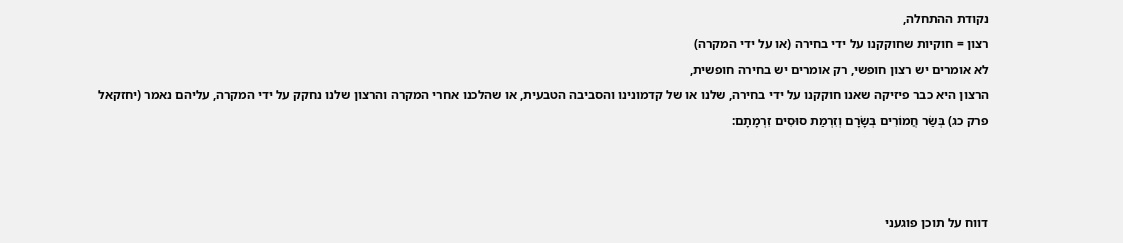נקודת ההתחלה,
רצון = חוקיות שחוקקנו על ידי בחירה (או על ידי המקרה)
לא אומרים יש רצון חופשי, רק אומרים יש בחירה חופשית,
הרצון היא כבר פיזיקה שאנו חוקקנו על ידי בחירה, שלנו או של קדמונינו והסביבה הטבעית, או שהלכנו אחרי המקרה והרצון שלנו נחקק על ידי המקרה, עליהם נאמר (יחזקאל פרק כג) בְּשַׂר חֲמוֹרִים בְּשָׂרָם וְזִרְמַת סוּסִים זִרְמָתָם:



דווח על תוכן פוגעני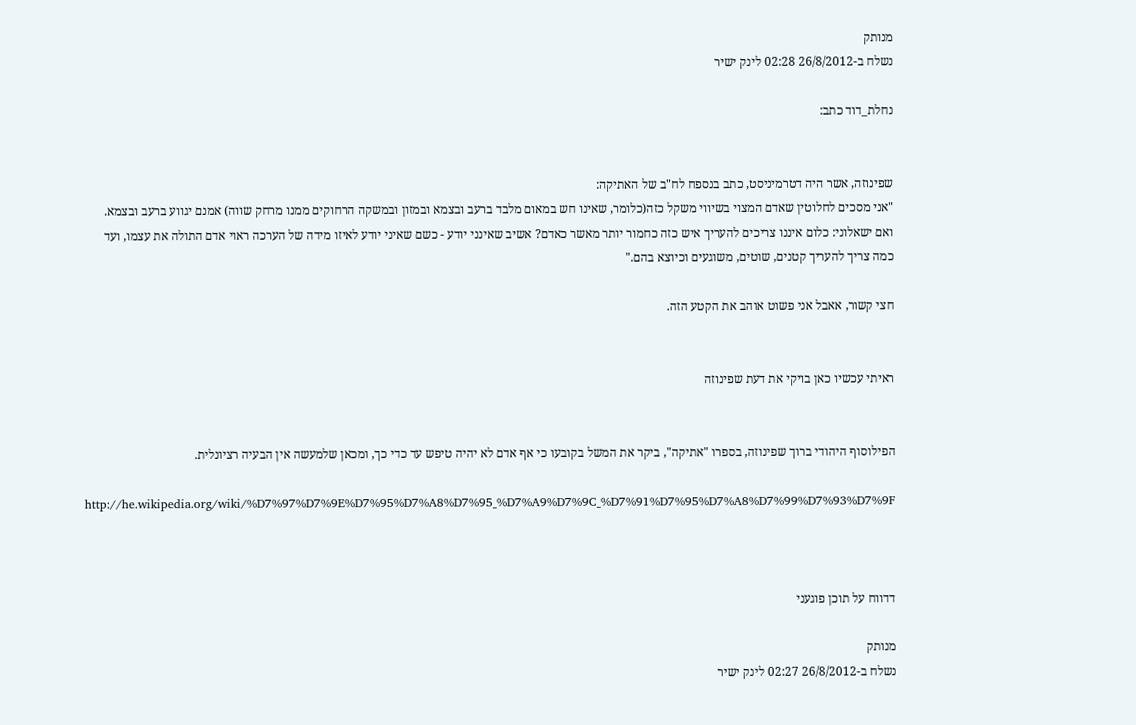מנותק
נשלח ב-26/8/2012 02:28 לינק ישיר

נחלת_דוד כתב:


שפינוזה, אשר היה דטרמיניסט, כתב בנספח לח"ב של האתיקה:
"אני מסכים לחלוטין שאדם המצוי בשיווי משקל כזה(כלומר, שאינו חש במאום מלבד ברעב ובצמא ובמזון ובמשקה הרחוקים ממנו מרחק שווה) אמנם יגווע ברעב ובצמא.
ואם ישאלוני: כלום איננו צריכים להעריך איש כזה כחמור יותר מאשר כאדם? אשיב שאינני יודע - כשם שאיני יודע לאיזו מידה של הערכה ראוי אדם התולה את עצמו, ועד כמה צריך להעריך קטנים, שוטים, משוגעים וכיוצא בהם."

חצי קשור, אאבל אני פשוט אוהב את הקטע הזה.


ראיתי עכשיו כאן בויקי את דעת שפינוזה


הפילוסוף היהודי ברוך שפינוזה, בספרו "אתיקה", ביקר את המשל בקובעו כי אף אדם לא יהיה טיפש עד כדי כך, ומכאן שלמעשה אין הבעיה רציונלית.

http://he.wikipedia.org/wiki/%D7%97%D7%9E%D7%95%D7%A8%D7%95_%D7%A9%D7%9C_%D7%91%D7%95%D7%A8%D7%99%D7%93%D7%9F



דדווח על תוכן פוגעני

מנותק
נשלח ב-26/8/2012 02:27 לינק ישיר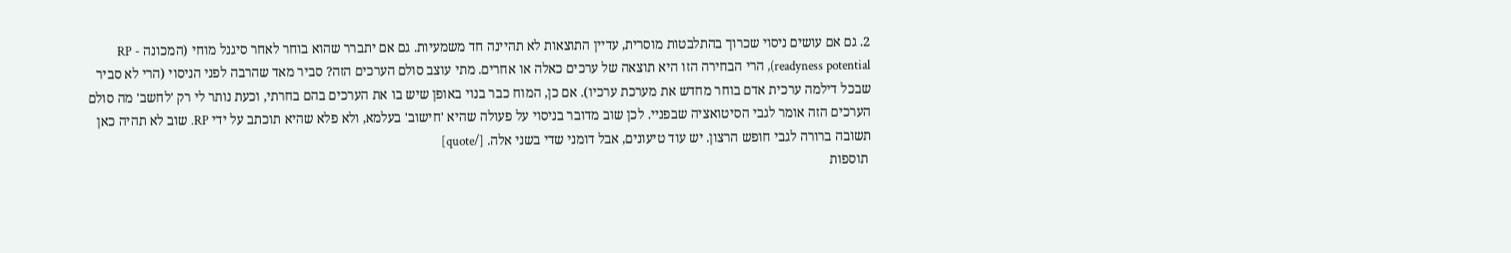2. גם אם עושים ניסוי שכרוך בהתלבטות מוסרית, עדיין התוצאות לא תהיינה חד משמעיות. גם אם יתברר שהוא בוחר לאחר סיגנל מוחי (המכונה RP - readyness potential), הרי הבחירה הזו היא תוצאה של ערכים כאלה או אחרים. מתי עוצב סולם הערכים הזה? סביר מאד שהרבה לפני הניסוי (הרי לא סביר שבכל דילמה ערכית אדם בוחר מחדש את מערכת ערכיו). אם כן, המוח כבר בנוי באופן שיש בו את הערכים בהם בחרתי, וכעת נותר לי רק 'לחשב' מה סולם הערכים הזה אומר לגבי הסיטואציה שבפניי. לכן שוב מדובר בניסוי על פעולה שהיא 'חישוב' בעלמא, ולא פלא שהיא תוכתב על ידי RP. שוב לא תהיה כאן תשובה ברורה לגבי חופש הרצון. יש עוד טיעונים, אבל דומני שדי בשני אלה. [/quote]
 תוספות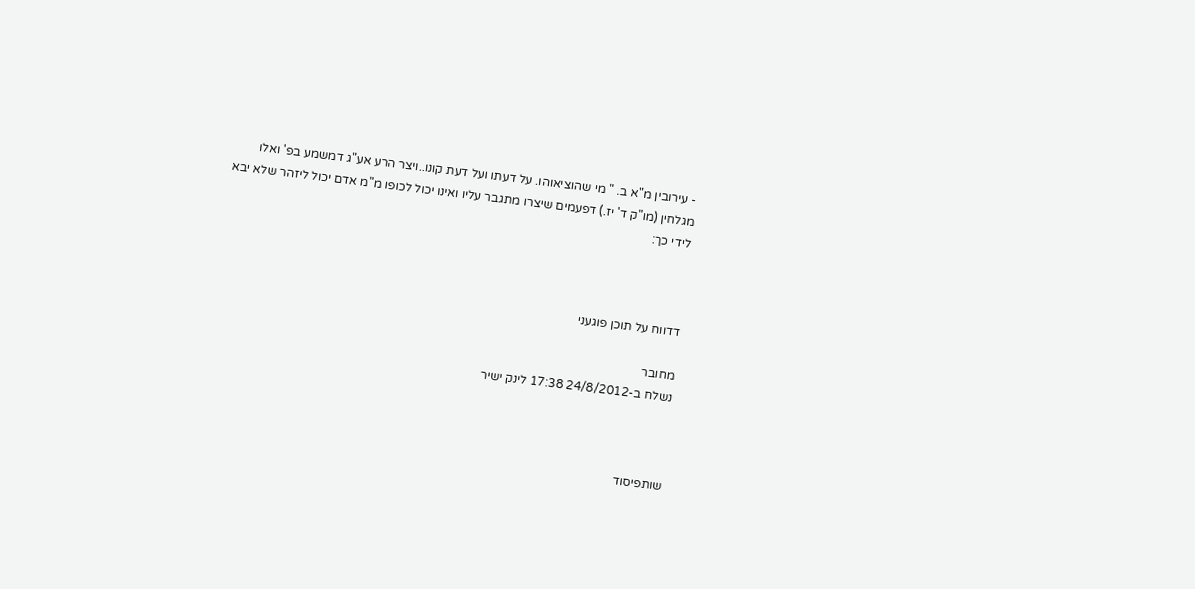- עירובין מ"א ב. " מי שהוציאוהו. על דעתו ועל דעת קונו..ויצר הרע אע"ג דמשמע בפ' ואלו מגלחין (מו"ק ד' יז.) דפעמים שיצרו מתגבר עליו ואינו יכול לכופו מ"מ אדם יכול ליזהר שלא יבא לידי כך:



דדווח על תוכן פוגעני

מחובר
נשלח ב-24/8/2012 17:38 לינק ישיר



שותפיסוד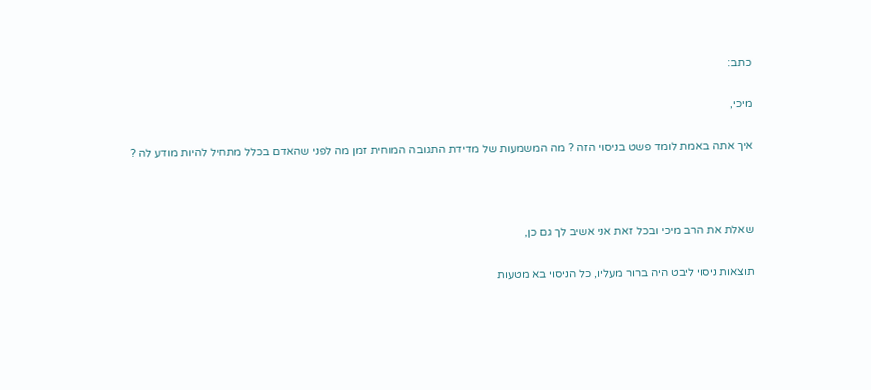כתב:

מיכי,

איך אתה באמת לומד פשט בניסוי הזה ? מה המשמעות של מדידת התגובה המוחית זמן מה לפני שהאדם בכלל מתחיל להיות מודע לה ?



שאלת את הרב מיכי ובכל זאת אני אשיב לך גם כן,

תוצאות ניסוי ליבט היה ברור מעליו, כל הניסוי בא מטעות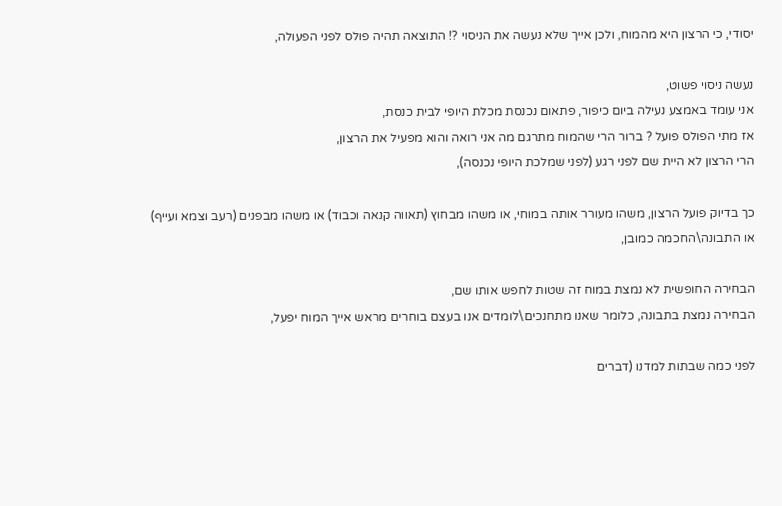יסודי, כי הרצון היא מהמוח, ולכן אייך שלא נעשה את הניסוי ?! התוצאה תהיה פולס לפני הפעולה,

נעשה ניסוי פשוט,
אני עומד באמצע נעילה ביום כיפור, פתאום נכנסת מכלת היופי לבית כנסת,
אז מתי הפולס פועל ? ברור הרי שהמוח מתרגם מה אני רואה והוא מפעיל את הרצון,
הרי הרצון לא היית שם לפני רגע (לפני שמלכת היופי נכנסה),

כך בדיוק פועל הרצון, משהו מעורר אותה במוחי, או משהו מבחוץ (תאווה קנאה וכבוד) או משהו מבפנים (רעב וצמא ועייף)
או התבונה\החכמה כמובן,

הבחירה החופשית לא נמצת במוח זה שטות לחפש אותו שם,
הבחירה נמצת בתבונה, כלומר שאנו מתחנכים\לומדים אנו בעצם בוחרים מראש אייך המוח יפעל,

לפני כמה שבתות למדנו (דברים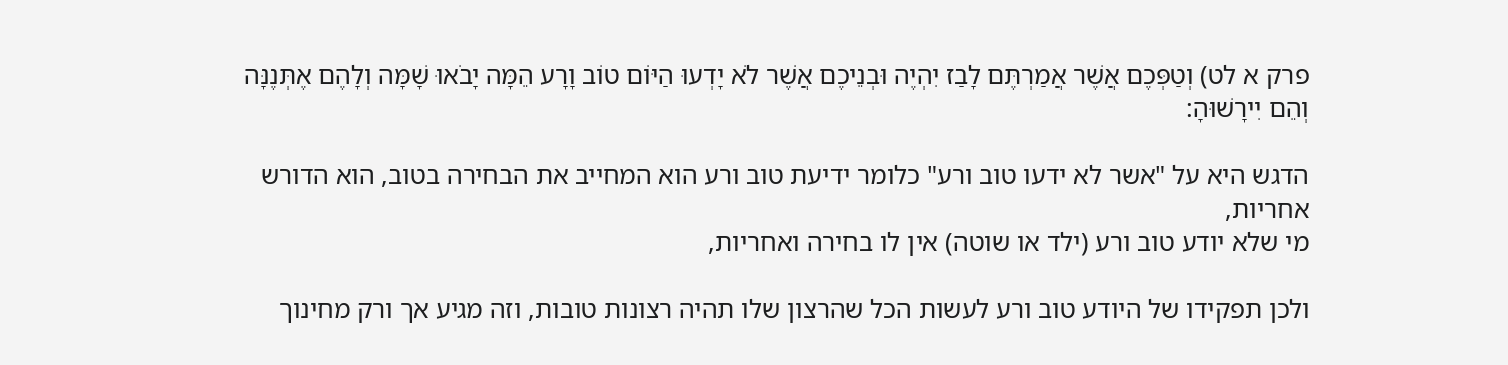פרק א לט) וְטַפְּכֶם אֲשֶׁר אֲמַרְתֶּם לָבַז יִהְיֶה וּבְנֵיכֶם אֲשֶׁר לֹא יָדְעוּ הַיּוֹם טוֹב וָרָע הֵמָּה יָבֹאוּ שָׁמָּה וְלָהֶם אֶתְּנֶנָּה וְהֵם יִירָשׁוּהָ:

הדגש היא על "אשר לא ידעו טוב ורע" כלומר ידיעת טוב ורע הוא המחייב את הבחירה בטוב, הוא הדורש אחריות,
מי שלא יודע טוב ורע (ילד או שוטה) אין לו בחירה ואחריות,

ולכן תפקידו של היודע טוב ורע לעשות הכל שהרצון שלו תהיה רצונות טובות, וזה מגיע אך ורק מחינוך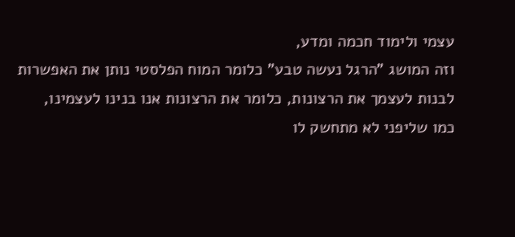עצמי ולימוד חכמה ומדע,
וזה המושג "הרגל נעשה טבע" כלומר המוח הפלסטי נותן את האפשרות לבנות לעצמך את הרצונות, כלומר את הרצונות אנו בנינו לעצמינו,
כמו שליפני לא מתחשק לו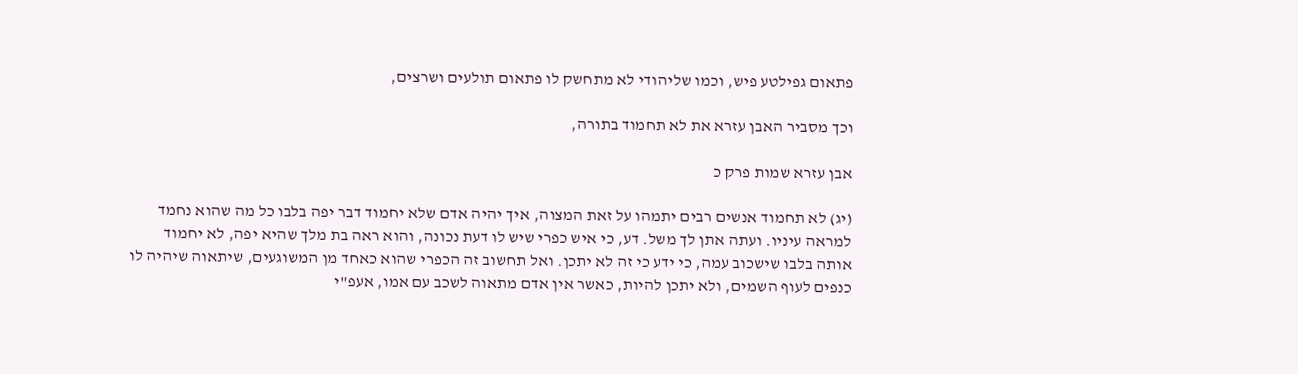פתאום גפילטע פיש, וכמו שליהודי לא מתחשק לו פתאום תולעים ושרצים,

וכך מסביר האבן עזרא את לא תחמוד בתורה,

אבן עזרא שמות פרק כ

(יג) לא תחמוד אנשים רבים יתמהו על זאת המצוה, איך יהיה אדם שלא יחמוד דבר יפה בלבו כל מה שהוא נחמד למראה עיניו. ועתה אתן לך משל. דע, כי איש כפרי שיש לו דעת נכונה, והוא ראה בת מלך שהיא יפה, לא יחמוד אותה בלבו שישכוב עמה, כי ידע כי זה לא יתכן. ואל תחשוב זה הכפרי שהוא כאחד מן המשוגעים, שיתאוה שיהיה לו כנפים לעוף השמים, ולא יתכן להיות, כאשר אין אדם מתאוה לשכב עם אמו, אעפ"י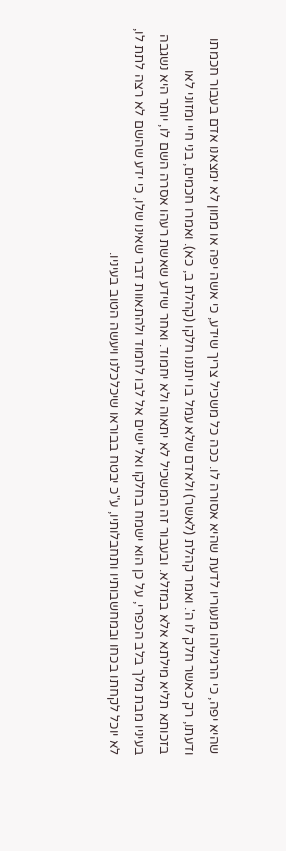שהיא יפה, כי הרגילוהו מנעוריו לדעת שהיא אסורה לו. ככה כל משכיל צריך שידע, כי אשה יפה או ממון לא ימצאנו אדם בעבור חכמתו ודעתו, רק כאשר חלק לו ה'. ואמר קהלת (לאשר) ולאדם שלא עמל בו יתננו חלקו (קהלת ב, כא). ואמרו חכמים, בני חיי ומזוני לאו בזכותא תליא מילתא אלא במזלא. ובעבור זה המשכיל לא יתאוה ולא יחמוד. ואחר שידע שאשת רעהו אסרה השם לו, יותר היא נשגבה בעיניו מבת מלך בלב הכפרי, על כן הוא ישמח בחלקו ואל ישים אל לבו לחמוד ולהתאוות דבר שאינו שלו, כי ידע שהשם לא רצה לתת לו, לא יוכל לקחתו בכחו ובמחשבותיו ותחבלותיו, ע"כ יבטח בבוראו שיכלכלנו ויעשה הטוב בעיניו.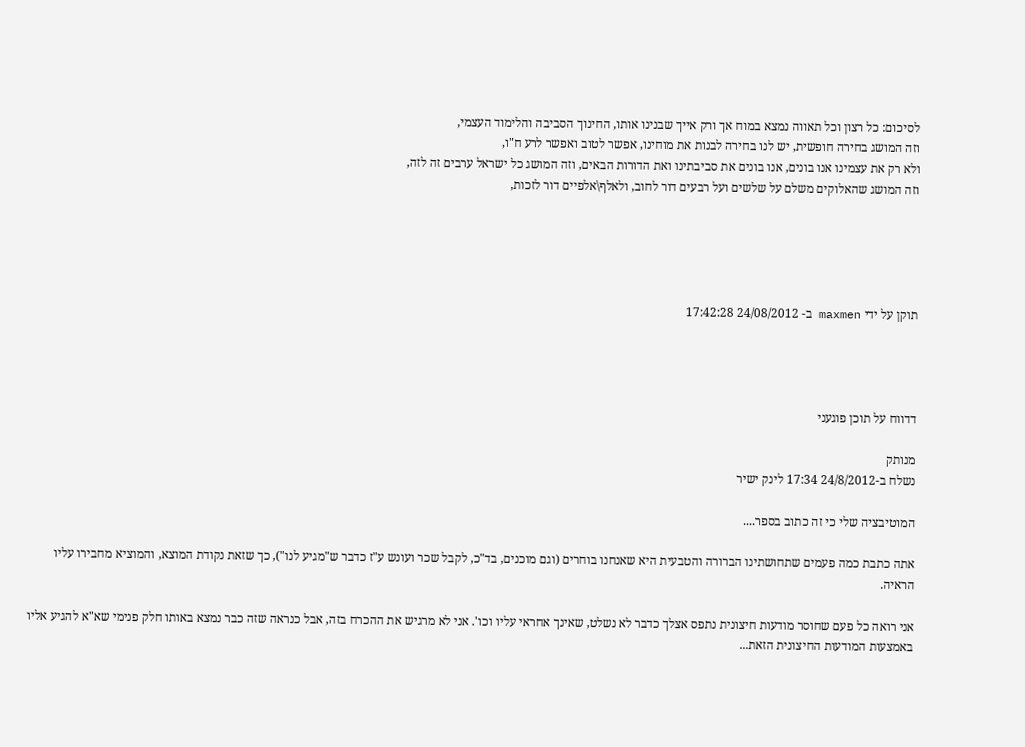לסיכום: כל רצון וכל תאווה נמצא במוח אך ורק אייך שבנינו אותו, החינוך הסביבה והלימוד העצמי,
וזה המושג בחירה חופשית, יש לנו בחירה לבנות את מוחינו, אפשר לטוב ואפשר לרע ח"ו,
ולא רק את עצמינו אנו בונים, אנו בונים את סביבתינו ואת הדורות הבאים, וזה המושג כל ישראל ערבים זה לזה,
וזה המושג שהאלוקים משלם על שלשים ועל רבעים דור לחוב, ולאלף\אלפיים דור לזכות,





תוקן על ידי maxmen ב- 24/08/2012 17:42:28




דדווח על תוכן פוגעני

מנותק
נשלח ב-24/8/2012 17:34 לינק ישיר

המוטיבציה שלי כי זה כתוב בספר....

אתה כתבת כמה פעמים שתחושתינו הברורה והטבעית היא שאנחנו בוחרים (וגם מוכנים, בד"כ, לקבל שכר ועונש ע"ז כדבר ש"מגיע לנו"), כך שזאת נקודת המוצא, והמוציא מחבירו עליו הראיה.

אני רואה כל פעם שחוסר מודעות חיצונית נתפס אצלך כדבר לא נשלט, שאינך אחראי עליו וכו'. אני לא מרגיש את ההכרח בזה, אבל כנראה שזה כבר נמצא באותו חלק פנימי שא"א להגיע אליו באמצעות המודעות החיצונית הזאת...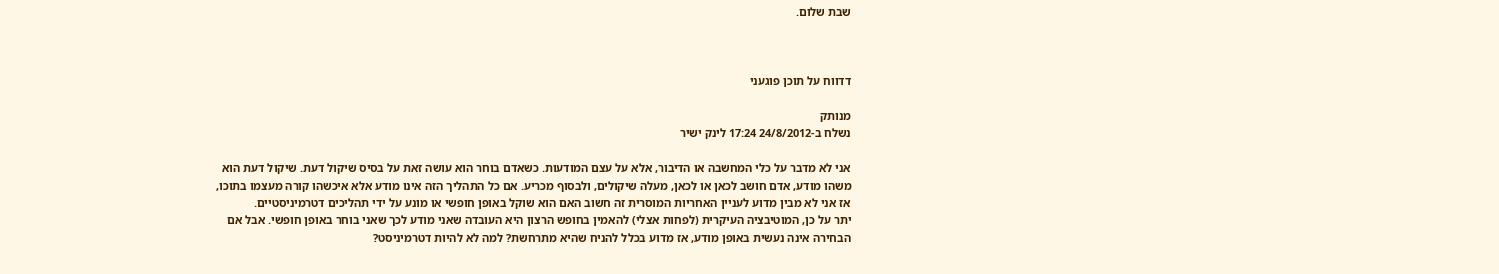שבת שלום.



דדווח על תוכן פוגעני

מנותק
נשלח ב-24/8/2012 17:24 לינק ישיר

אני לא מדבר על כלי המחשבה או הדיבור, אלא על עצם המודעות. כשאדם בוחר הוא עושה זאת על בסיס שיקול דעת. שיקול דעת הוא משהו מודע, אדם חושב לכאן או לכאן, מעלה שיקולים, ולבסוף מכריע. אם כל התהליך הזה אינו מודע אלא איכשהו קורה מעצמו בתוכו, אז אני לא מבין מדוע לעניין האחריות המוסרית זה חשוב האם הוא שוקל באופן חופשי או מונע על ידי תהליכים דטרמיניסטיים.
יתר על כן, המוטיבציה העיקרית (לפחות אצלי) להאמין בחופש הרצון היא העובדה שאני מודע לכך שאני בוחר באופן חופשי. אבל אם הבחירה אינה נעשית באופן מודע, אז מדוע בכלל להניח שהיא מתרחשת? למה לא להיות דטרמיניסט?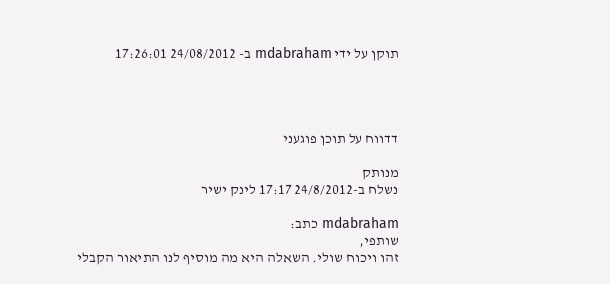תוקן על ידי mdabraham ב- 24/08/2012 17:26:01




דדווח על תוכן פוגעני

מנותק
נשלח ב-24/8/2012 17:17 לינק ישיר

mdabraham כתב:
שותפי,
זהו ויכוח שולי. השאלה היא מה מוסיף לנו התיאור הקבלי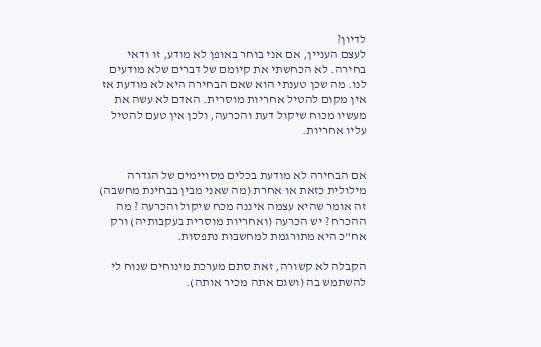לדיון?
לעצם העניין, אם אני בוחר באופן לא מודע, זו ודאי בחירה. לא הכחשתי את קיומם של דברים שלא מודעים לנו. מה שכן טענתי הוא שאם הבחירה היא לא מודעת אז אין מקום להטיל אחריות מוסרית. האדם לא עשה את מעשיו מכוח שיקול דעת והכרעה, ולכן אין טעם להטיל עליו אחריות.


אם הבחירה לא מודעת בכלים מסויימים של הגדרה מילולית כזאת או אחרת (מה שאני מבין בבחינת מחשבה) זה אומר שהיא עצמה איננה מכח שיקול והכרעה ? מה ההכרח ? יש הכרעה (ואחריות מוסרית בעקבותיה) ורק אח"כ היא מתורגמת למחשבות נתפסות.

הקבלה לא קשורה, זאת סתם מערכת מינוחים שנוח לי להשתמש בה (ושגם אתה מכיר אותה).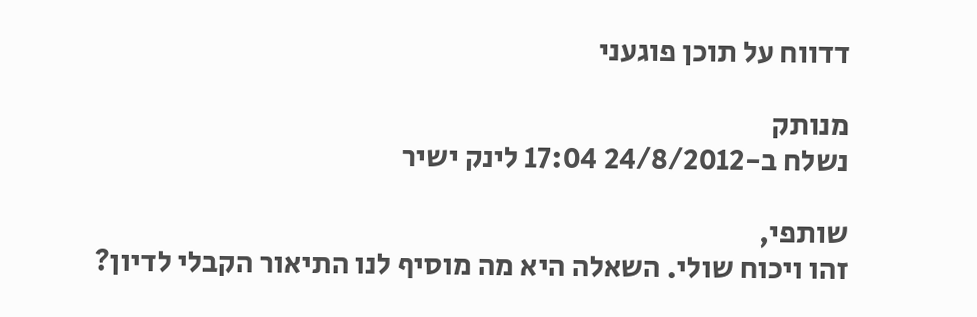דדווח על תוכן פוגעני

מנותק
נשלח ב-24/8/2012 17:04 לינק ישיר

שותפי,
זהו ויכוח שולי. השאלה היא מה מוסיף לנו התיאור הקבלי לדיון?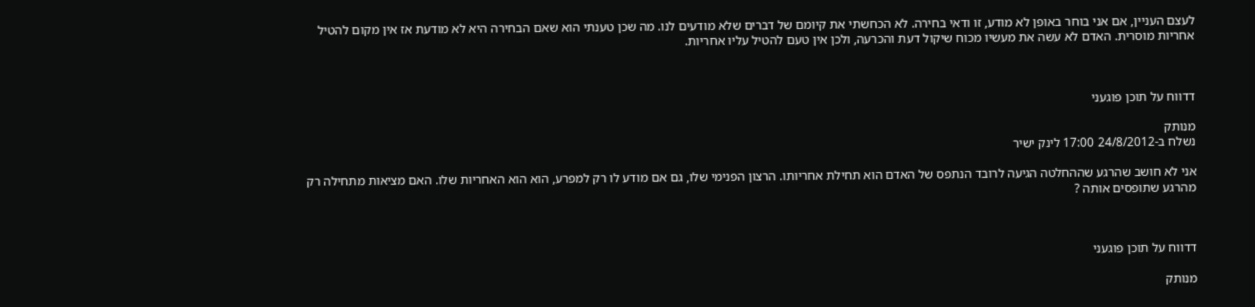לעצם העניין, אם אני בוחר באופן לא מודע, זו ודאי בחירה. לא הכחשתי את קיומם של דברים שלא מודעים לנו. מה שכן טענתי הוא שאם הבחירה היא לא מודעת אז אין מקום להטיל אחריות מוסרית. האדם לא עשה את מעשיו מכוח שיקול דעת והכרעה, ולכן אין טעם להטיל עליו אחריות.



דדווח על תוכן פוגעני

מנותק
נשלח ב-24/8/2012 17:00 לינק ישיר

אני לא חושב שהרגע שההחלטה הגיעה לרובד הנתפס של האדם הוא תחילת אחריותו. הרצון הפנימי שלו, גם אם מודע לו רק למפרע, הוא הוא האחריות שלו. האם מציאות מתחילה רק מהרגע שתופסים אותה ?



דדווח על תוכן פוגעני

מנותק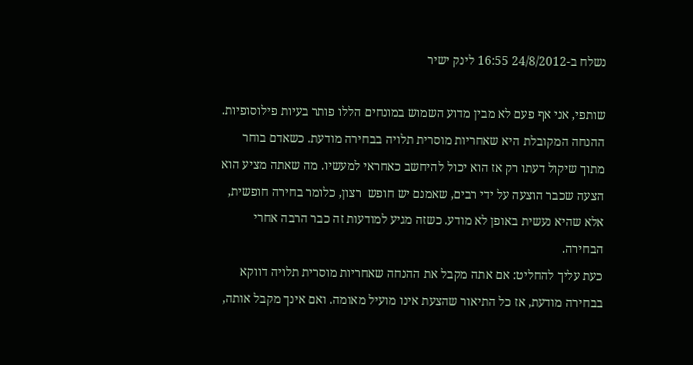נשלח ב-24/8/2012 16:55 לינק ישיר

שותפי, אני אף פעם לא מבין מדוע השמוש במונחים הללו פותר בעיות פילוסופיות.
ההנחה המקובלת היא שאחריות מוסרית תלויה בבחירה מודעת. כשאדם בוחר מתוך שיקול דעתו רק אז הוא יכול להיחשב כאחראי למעשיו. מה שאתה מציע הוא הצעה שכבר הוצעה על ידי רבים, שאמנם יש חופש  רצון, כלומר בחירה חופשית, אלא שהיא נעשית באופן לא מודע. כשזה מגיע למודעות זה כבר הרבה אחרי הבחירה.
כעת עליך להחליט: אם אתה מקבל את ההנחה שאחריות מוסרית תלויה דווקא בבחירה מודעת, אז כל התיאור שהצעת אינו מועיל מאומה. ואם אינך מקבל אותה,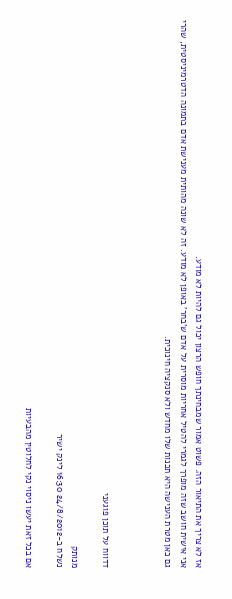אז לא צריך את התיאור הזה. פשוט אמור שמבחינתך חופש הרצון יכול גם להיות לא מודע.
אני אישית חושב שזה מופרך לגמרי להטיל אחריות מוסרית על אדם ש'בחר' באופן לא מודע. זה לא שונה מהותית מענישת אדם בתמונה הדטרמיניסטית, שהרי גם כאן מטרת הענישה היא תכנות שלו מחדש ולא סנקציה חינוכית.



דדווח על תוכן פוגעני

מנותק
נשלח ב-24/8/2012 16:30 לינק ישיר

אם בכל זאת יעשו ניסוי נקי לחלוטין מהבעיות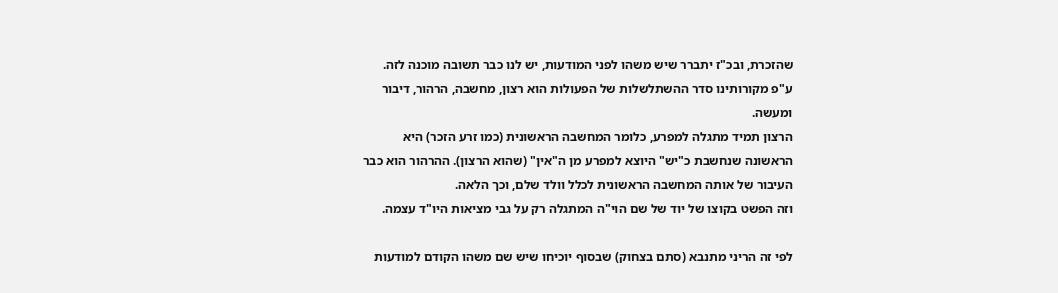שהזכרת, ובכ"ז יתברר שיש משהו לפני המודעות, יש לנו כבר תשובה מוכנה לזה.
ע"פ מקורותינו סדר ההשתלשלות של הפעולות הוא רצון, מחשבה, הרהור, דיבור ומעשה.
הרצון תמיד מתגלה למפרע, כלומר המחשבה הראשונית (כמו זרע הזכר) היא הראשונה שנחשבת כ"יש" היוצא למפרע מן ה"אין" (שהוא הרצון). ההרהור הוא כבר העיבור של אותה המחשבה הראשונית לכלל וולד שלם, וכך הלאה.
וזה הפשט בקוצו של יוד של שם הוי"ה המתגלה רק על גבי מציאות היו"ד עצמה.

לפי זה הריני מתנבא (סתם בצחוק) שבסוף יוכיחו שיש שם משהו הקודם למודעות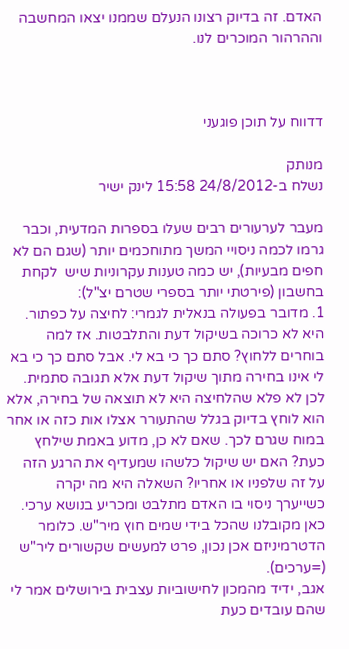האדם. זה בדיוק רצונו הנעלם שממנו יצאו המחשבה וההרהור המוכרים לנו.



דדווח על תוכן פוגעני

מנותק
נשלח ב-24/8/2012 15:58 לינק ישיר

מעבר לערעורים רבים שעלו בספרות המדעית, וכבר גרמו לכמה ניסויי המשך מתוחכמים יותר (שגם הם לא חפים מבעיות), יש כמה טענות עקרוניות שיש  לקחת בחשבון (פירטתי יותר בספרי שטרם יצ"ל):
1. מדובר בפעולה בנאלית לגמרי: לחיצה על כפתור. היא לא כרוכה בשיקול דעת והתלבטות. אז למה בוחרים ללחוץ? סתם כך כי בא לי. אבל סתם כך כי בא לי אינו בחירה מתוך שיקול דעת אלא תגובה סתמית. לכן לא פלא שהלחיצה היא לא תוצאה של בחירה, אלא הוא לוחץ בדיוק בגלל שהתעורר אצלו אות כזה או אחר במוח שגרם לכך. שאם לא כן, מדוע באמת שילחץ כעת? האם יש שיקול כלשהו שמעדיף את הרגע הזה על זה שלפניו או אחריו? השאלה היא מה יקרה כשייערך ניסוי בו האדם מתלבט ומכריע בנושא ערכי. כאן מקובלנו שהכל בידי שמים חוץ מיר"ש. כלומר הדטרמיניזם אכן נכון, פרט למעשים שקשורים ליר"ש (=ערכים).
אגב, ידיד מהמכון לחישוביות עצבית בירושלים אמר לי שהם עובדים כעת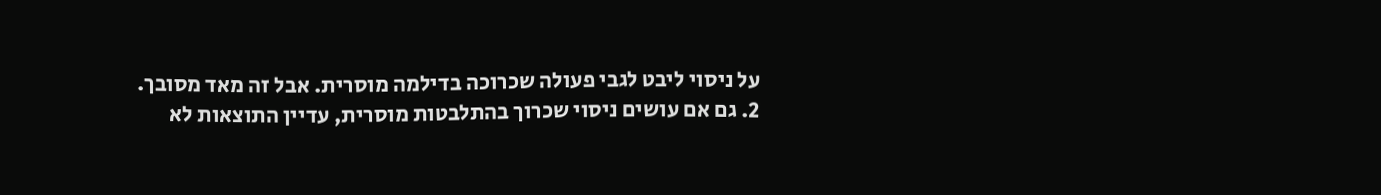על ניסוי ליבט לגבי פעולה שכרוכה בדילמה מוסרית. אבל זה מאד מסובך.
2. גם אם עושים ניסוי שכרוך בהתלבטות מוסרית, עדיין התוצאות לא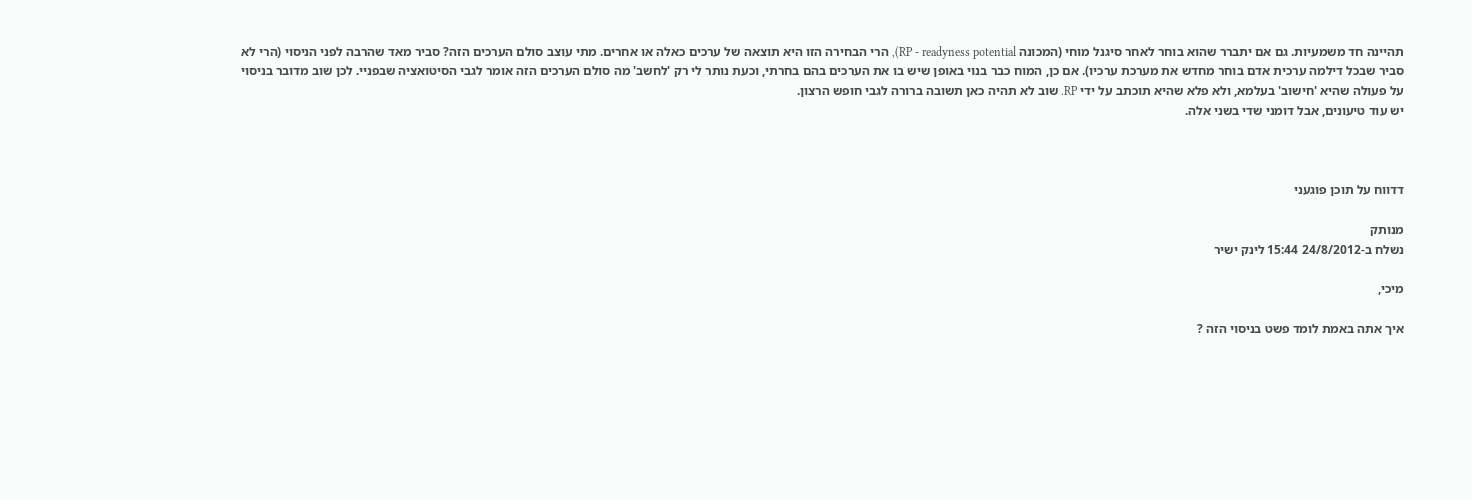תהיינה חד משמעיות. גם אם יתברר שהוא בוחר לאחר סיגנל מוחי (המכונה RP - readyness potential), הרי הבחירה הזו היא תוצאה של ערכים כאלה או אחרים. מתי עוצב סולם הערכים הזה? סביר מאד שהרבה לפני הניסוי (הרי לא סביר שבכל דילמה ערכית אדם בוחר מחדש את מערכת ערכיו). אם כן, המוח כבר בנוי באופן שיש בו את הערכים בהם בחרתי, וכעת נותר לי רק 'לחשב' מה סולם הערכים הזה אומר לגבי הסיטואציה שבפניי. לכן שוב מדובר בניסוי על פעולה שהיא 'חישוב' בעלמא, ולא פלא שהיא תוכתב על ידי RP. שוב לא תהיה כאן תשובה ברורה לגבי חופש הרצון.
יש עוד טיעונים, אבל דומני שדי בשני אלה.



דדווח על תוכן פוגעני

מנותק
נשלח ב-24/8/2012 15:44 לינק ישיר

מיכי,

איך אתה באמת לומד פשט בניסוי הזה ?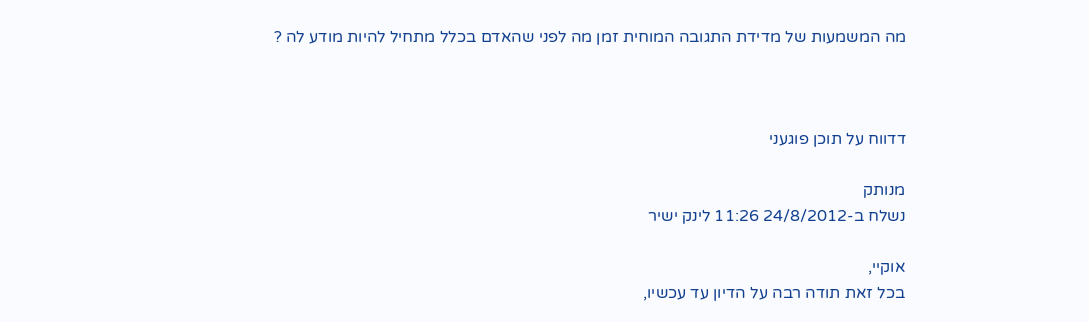מה המשמעות של מדידת התגובה המוחית זמן מה לפני שהאדם בכלל מתחיל להיות מודע לה ?



דדווח על תוכן פוגעני

מנותק
נשלח ב-24/8/2012 11:26 לינק ישיר

אוקיי,
בכל זאת תודה רבה על הדיון עד עכשיו,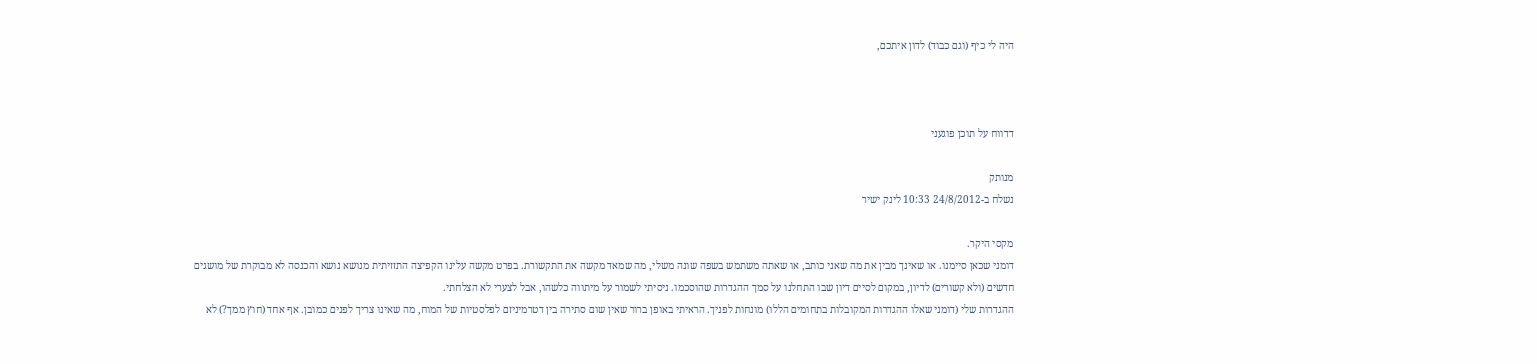היה לי כיף (וגם כבוד) לדון איתכם,



דדווח על תוכן פוגעני

מנותק
נשלח ב-24/8/2012 10:33 לינק ישיר

מקסי היקר.
דומני שכאן סיימנו. או שאינך מבין את מה שאני כותב, או שאתה משתמש בשפה שונה משלי, מה שמאד מקשה את התקשורת. בפרט מקשה עלינו הקפיצה התזזיתית מנושא נושא והכנסה לא מבוקרת של מושגים חדשים (ולא קשורים) לדיון, במקום לסיים דיון שבו התחלנו על סמך ההגדרות שהוסכמו. ניסיתי לשמור על מיתווה כלשהו, אבל לצערי לא הצלחתי.
ההגדרות שלי (דומני שאלו ההגדרות המקובלות בתחומים הללו) מונחות לפניך. הראיתי באופן ברור שאין שום סתירה בין דטרמיניזם לפלסטיות של המוח, מה שאינו צריך לפנים כמובן. אף אחד (חוץ ממך?) לא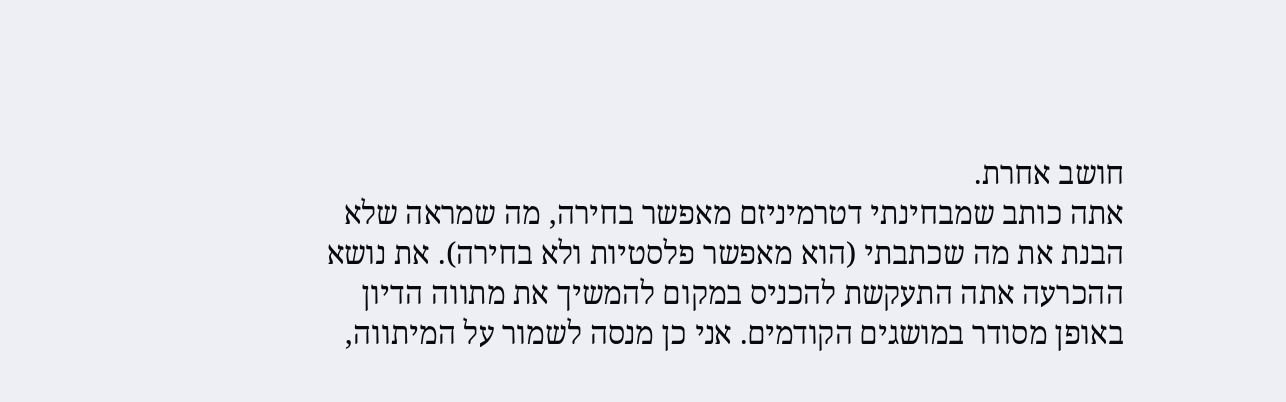חושב אחרת.
אתה כותב שמבחינתי דטרמיניזם מאפשר בחירה, מה שמראה שלא הבנת את מה שכתבתי (הוא מאפשר פלסטיות ולא בחירה). את נושא ההכרעה אתה התעקשת להכניס במקום להמשיך את מתווה הדיון באופן מסודר במושגים הקודמים. אני כן מנסה לשמור על המיתווה,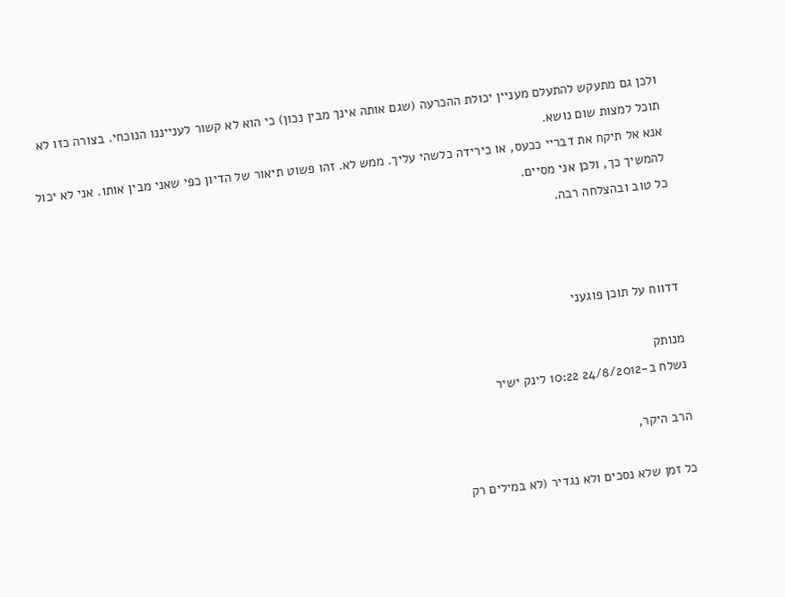ולכן גם מתעקש להתעלם מעניין יכולת ההכרעה (שגם אותה אינך מבין נכון) כי הוא לא קשור לענייננו הנוכחי. בצורה כזו לא תוכל למצות שום נושא.
אנא אל תיקח את דבריי ככעס, או כירידה כלשהי עליך. ממש לא. זהו פשוט תיאור של הדיון כפי שאני מבין אותו. אני לא יכול להמשיך כך, ולכן אני מסיים.
כל טוב ובהצלחה רבה.



דדווח על תוכן פוגעני

מנותק
נשלח ב-24/8/2012 10:22 לינק ישיר

הרב היקר,

כל זמן שלא נסכים ולא נגדיר (לא במילים רק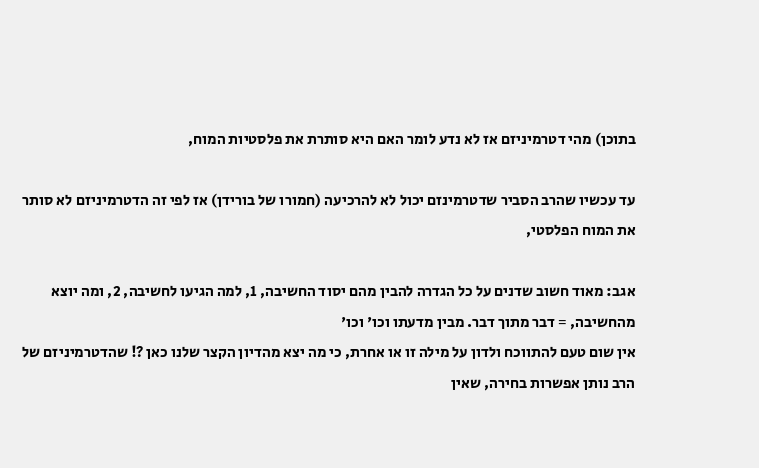בתוכן) מהי דטרמיניזם אז לא נדע לומר האם היא סותרת את פלסטיות המוח,

עד עכשיו שהרב הסביר שדטרמינזם יכול לא להרכיעה (חמורו של בורידן) אז לפי זה הדטרמיניזם לא סותר את המוח הפלסטי,

אגב: מאוד חשוב שדנים על כל הגדרה להבין מהם יסוד החשיבה, 1, למה הגיעו לחשיבה, 2, ומה יוצא מהחשיבה, = דבר מתוך דבר. מבין מדעתו וכו' וכו'
אין שום טעם להתווכח ולדון על מילה זו או אחרת, כי מה יצא מהדיון הקצר שלנו כאן ?! שהדטרמיניזם של הרב נותן אפשרות בחירה, שאין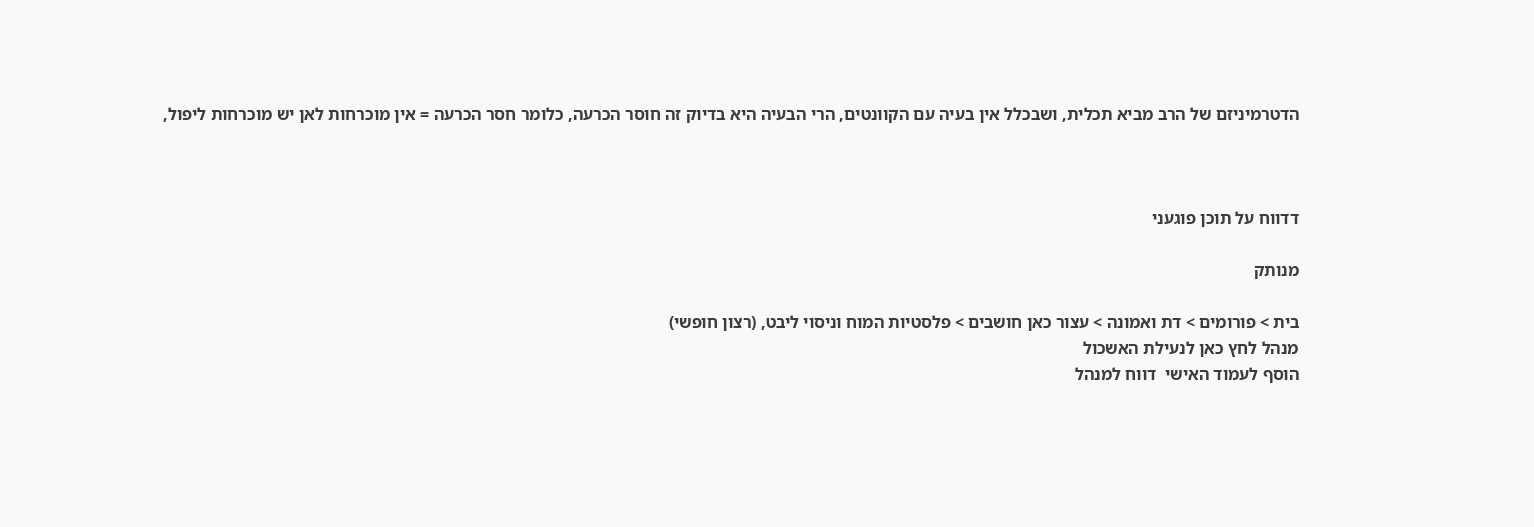הדטרמיניזם של הרב מביא תכלית, ושבכלל אין בעיה עם הקוונטים, הרי הבעיה היא בדיוק זה חוסר הכרעה, כלומר חסר הכרעה = אין מוכרחות לאן יש מוכרחות ליפול,



דדווח על תוכן פוגעני

מנותק

בית > פורומים > דת ואמונה > עצור כאן חושבים > פלסטיות המוח וניסוי ליבט, (רצון חופשי)
מנהל לחץ כאן לנעילת האשכול
הוסף לעמוד האישי  דווח למנהל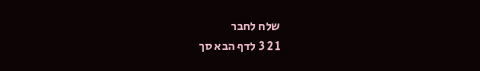שלח לחבר
1 2 3 לדף הבא סך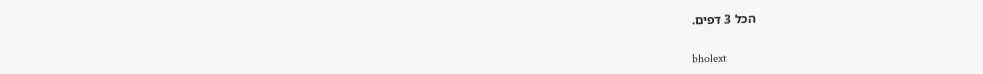הכל 3 דפים.

bholext